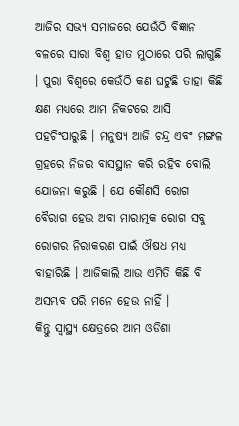ଆଜିର ସଭ୍ୟ ସମାଜରେ ଯେଉଁଠି ବିଜ୍ଞାନ ବଳରେ ସାରା ବିଶ୍ୱ ହାତ ମୁଠାରେ ପରି ଲାଗୁଛି । ପୁରା ବିଶ୍ୱରେ କେଉଁଠି କଣ ଘଟୁଛି ତାହା କିଛି କ୍ଷଣ ମଧ୍ୟରେ ଆମ ନିକଟରେ ଆସି ପହଚିଂପାରୁଛି । ମନୁଷ୍ୟ ଆଜି ଚନ୍ଦ୍ର ଏବଂ ମଙ୍ଗଳ ଗ୍ରହରେ ନିଜର ବାସସ୍ଥାନ କରି ରହିବ ବୋଲି ଯୋଜନା କରୁଛି । ଯେ କୌଣସି ରୋଗ ବୈରାଗ ହେଉ ଅବା ମାରାତ୍ମକ ରୋଗ ସବୁ ରୋଗର ନିରାକରଣ ପାଇଁ ଔଷଧ ମଧ୍ୟ ବାହାରିଛି । ଆଜିକାଲି ଆଉ ଏମିତି କିଛି ବି ଅସମ୍ଭବ ପରି ମନେ ହେଉ ନାହିଁ ।
କିନ୍ତୁ ସ୍ୱାସ୍ଥ୍ୟ କ୍ଷେତ୍ରରେ ଆମ ଓଡିଶା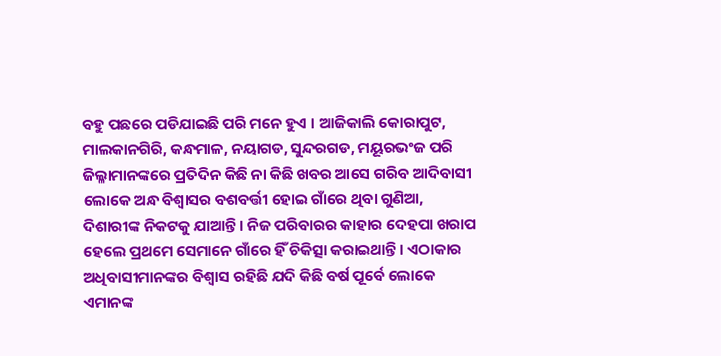ବହୁ ପଛରେ ପଡିଯାଇଛି ପରି ମନେ ହୁଏ । ଆଜିକାଲି କୋରାପୁଟ, ମାଲକାନଗିରି, କନ୍ଧମାଳ, ନୟାଗଡ, ସୁନ୍ଦରଗଡ, ମୟୂରଭଂଜ ପରି ଜିଲ୍ଳାମାନଙ୍କରେ ପ୍ରତିଦିନ କିଛି ନା କିଛି ଖବର ଆସେ ଗରିବ ଆଦିବାସୀ ଲୋକେ ଅନ୍ଧ ବିଶ୍ୱାସର ବଶବର୍ତ୍ତୀ ହୋଇ ଗାଁରେ ଥିବା ଗୁଣିଆ, ଦିଶାରୀଙ୍କ ନିକଟକୁ ଯାଆନ୍ତି । ନିଜ ପରିବାରର କାହାର ଦେହପା ଖରାପ ହେଲେ ପ୍ରଥମେ ସେମାନେ ଗାଁରେ ହିଁ ଚିକିତ୍ସା କରାଇଥାନ୍ତି । ଏଠାକାର ଅଧିବାସୀମାନଙ୍କର ବିଶ୍ୱାସ ରହିଛି ଯଦି କିଛି ବର୍ଷ ପୂର୍ବେ ଲୋକେ ଏମାନଙ୍କ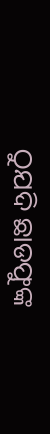ଠୁଯଦି ଛାଡଫୁଙ୍କ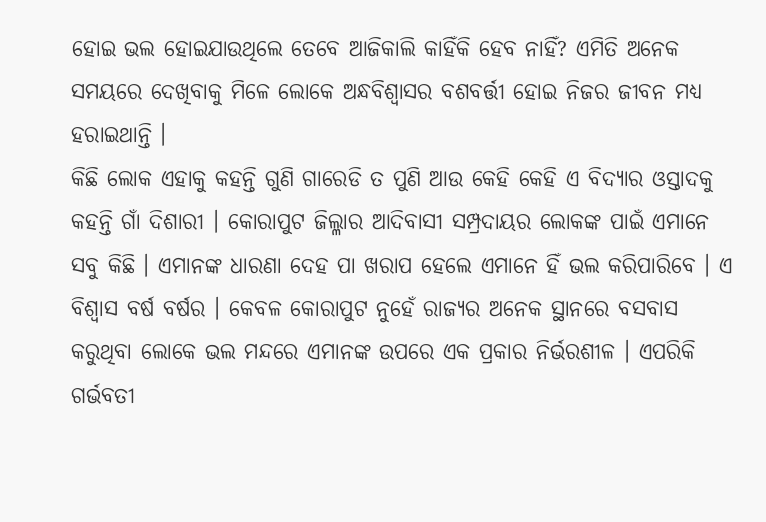ହୋଇ ଭଲ ହୋଇଯାଉଥିଲେ ତେବେ ଆଜିକାଲି କାହିଁକି ହେବ ନାହିଁ? ଏମିତି ଅନେକ ସମୟରେ ଦେଖିବାକୁ ମିଳେ ଲୋକେ ଅନ୍ଧବିଶ୍ୱାସର ବଶବର୍ତ୍ତୀ ହୋଇ ନିଜର ଜୀବନ ମଧ୍ୟ ହରାଇଥାନ୍ତି ।
କିଛି ଲୋକ ଏହାକୁ କହନ୍ତି ଗୁଣି ଗାରେଡି ତ ପୁଣି ଆଉ କେହି କେହି ଏ ବିଦ୍ୟାର ଓସ୍ତାଦକୁ କହନ୍ତି ଗାଁ ଦିଶାରୀ । କୋରାପୁଟ ଜିଲ୍ଳାର ଆଦିବାସୀ ସମ୍ପ୍ରଦାୟର ଲୋକଙ୍କ ପାଇଁ ଏମାନେ ସବୁ କିଛି । ଏମାନଙ୍କ ଧାରଣା ଦେହ ପା ଖରାପ ହେଲେ ଏମାନେ ହିଁ ଭଲ କରିପାରିବେ । ଏ ବିଶ୍ୱାସ ବର୍ଷ ବର୍ଷର । କେବଳ କୋରାପୁଟ ନୁହେଁ ରାଜ୍ୟର ଅନେକ ସ୍ଥାନରେ ବସବାସ କରୁଥିବା ଲୋକେ ଭଲ ମନ୍ଦରେ ଏମାନଙ୍କ ଉପରେ ଏକ ପ୍ରକାର ନିର୍ଭରଶୀଳ । ଏପରିକି ଗର୍ଭବତୀ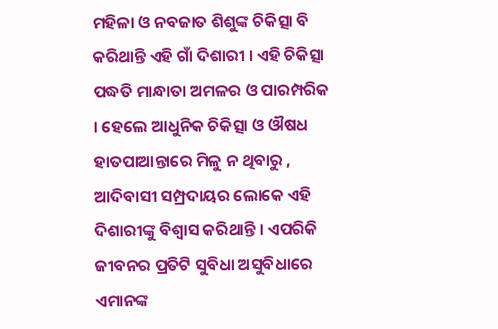ମହିଳା ଓ ନବଜାତ ଶିଶୁଙ୍କ ଚିକିତ୍ସା ବି କରିଥାନ୍ତି ଏହି ଗାଁ ଦିଶାରୀ । ଏହି ଚିକିତ୍ସା ପଦ୍ଧତି ମାନ୍ଧାତା ଅମଳର ଓ ପାରମ୍ପରିକ । ହେଲେ ଆଧୁନିକ ଚିକିତ୍ସା ଓ ଔଷଧ ହାତପାଆନ୍ତାରେ ମିଳୁ ନ ଥିବାରୁ , ଆଦିବାସୀ ସମ୍ପ୍ରଦାୟର ଲୋକେ ଏହି ଦିଶାରୀଙ୍କୁ ବିଶ୍ୱାସ କରିଥାନ୍ତି । ଏପରିକି ଜୀବନର ପ୍ରତିଟି ସୁବିଧା ଅସୁବିଧାରେ ଏମାନଙ୍କ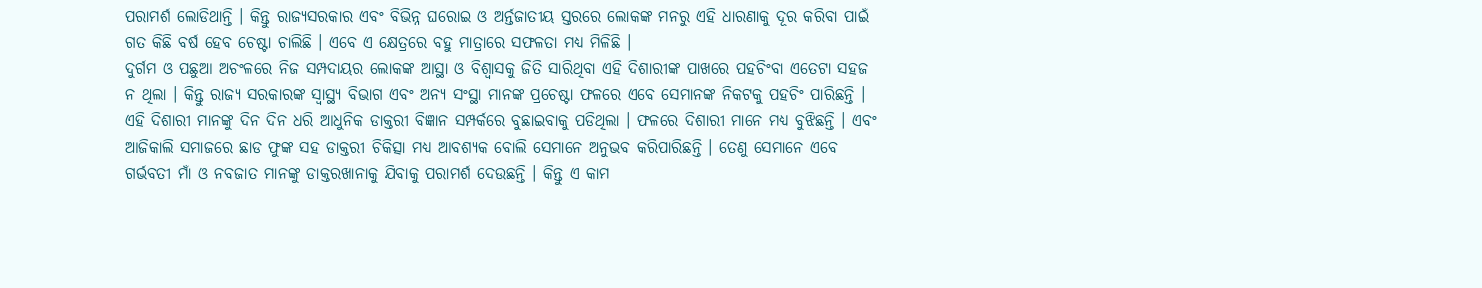ପରାମର୍ଶ ଲୋଡିଥାନ୍ତି । କିନ୍ତୁ ରାଜ୍ୟସରକାର ଏବଂ ବିଭିନ୍ନ ଘରୋଇ ଓ ଅର୍ନ୍ତଜାତୀୟ ସ୍ତରରେ ଲୋକଙ୍କ ମନରୁ ଏହି ଧାରଣାକୁ ଦୂର କରିବା ପାଇଁ ଗତ କିଛି ବର୍ଷ ହେବ ଚେଷ୍ଟା ଚାଲିଛି । ଏବେ ଏ କ୍ଷେତ୍ରରେ ବହୁ ମାତ୍ରାରେ ସଫଳତା ମଧ୍ୟ ମିଳିଛି ।
ଦୁର୍ଗମ ଓ ପଛୁଆ ଅଚଂଳରେ ନିଜ ସମ୍ପଦାୟର ଲୋକଙ୍କ ଆସ୍ଥା ଓ ବିଶ୍ୱାସକୁ ଜିତି ସାରିଥିବା ଏହି ଦିଶାରୀଙ୍କ ପାଖରେ ପହଚିଂବା ଏତେଟା ସହଜ ନ ଥିଲା । କିନ୍ତୁ ରାଜ୍ୟ ସରକାରଙ୍କ ସ୍ୱାସ୍ଥ୍ୟ ବିଭାଗ ଏବଂ ଅନ୍ୟ ସଂସ୍ଥା ମାନଙ୍କ ପ୍ରଚେଷ୍ଟା ଫଳରେ ଏବେ ସେମାନଙ୍କ ନିକଟକୁ ପହଚିଂ ପାରିଛନ୍ତି । ଏହି ଦିଶାରୀ ମାନଙ୍କୁ ଦିନ ଦିନ ଧରି ଆଧୁନିକ ଡାକ୍ତରୀ ବିଜ୍ଞାନ ସମ୍ପର୍କରେ ବୁଛାଇବାକୁ ପଡିଥିଲା । ଫଳରେ ଦିଶାରୀ ମାନେ ମଧ୍ୟ ବୁଝିଛନ୍ତି । ଏବଂ ଆଜିକାଲି ସମାଜରେ ଛାଡ ଫୁଙ୍କ ସହ ଡାକ୍ତରୀ ଚିକିତ୍ସା ମଧ୍ୟ ଆବଶ୍ୟକ ବୋଲି ସେମାନେ ଅନୁଭବ କରିପାରିଛନ୍ତି । ତେଣୁ ସେମାନେ ଏବେ ଗର୍ଭବତୀ ମାଁ ଓ ନବଜାତ ମାନଙ୍କୁ ଡାକ୍ତରଖାନାକୁ ଯିବାକୁ ପରାମର୍ଶ ଦେଉଛନ୍ତି । କିନ୍ତୁ ଏ କାମ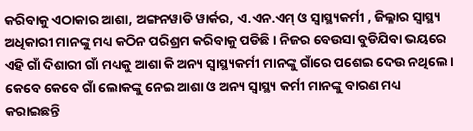କରିବାକୁ ଏଠାକାର ଆଶା, ଅଙ୍ଗନୱାଡି ୱାର୍କର, ଏ.ଏନ.ଏମ୍ ଓ ସ୍ୱାସ୍ଥ୍ୟକର୍ମୀ , ଜିଲ୍ଳାର ସ୍ୱାସ୍ଥ୍ୟ ଅଧିକାରୀ ମାନଙ୍କୁ ମଧ୍ୟ କଠିନ ପରିଶ୍ରମ କରିବାକୁ ପଡିଛି । ନିଜର ବେଉସା ବୁଡିଯିବା ଭୟରେ ଏହି ଗାଁ ଦିଶାରୀ ଗାଁ ମଧ୍ୟକୁ ଆଶା କି ଅନ୍ୟ ସ୍ୱାସ୍ଥ୍ୟକର୍ମୀ ମାନଙ୍କୁ ଗାଁରେ ପଶେଇ ଦେଉ ନଥିଲେ । କେବେ କେବେ ଗାଁ ଲୋକଙ୍କୁ ନେଇ ଆଶା ଓ ଅନ୍ୟ ସ୍ୱାସ୍ଥ୍ୟ କର୍ମୀ ମାନଙ୍କୁ ବାରଣ ମଧ୍ୟ କରାଇଛନ୍ତି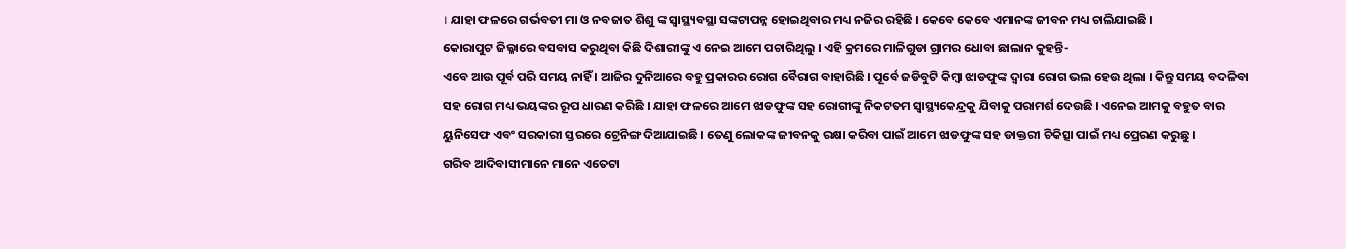। ଯାହା ଫଳରେ ଗର୍ଭବତୀ ମା ଓ ନବଜାତ ଶିଶୁ ଙ୍କ ସ୍ୱାସ୍ଥ୍ୟବସ୍ଥା ସଙ୍କଟାପନ୍ନ ହୋଇଥିବାର ମଧ୍ୟ ନଜିର ରହିଛି । କେବେ କେବେ ଏମାନଙ୍କ ଜୀବନ ମଧ୍ୟ ଚାଲିଯାଇଛି ।
କୋରାପୁଟ ଜିଲ୍ଳାରେ ବସବାସ କରୁଥିବା କିଛି ଦିଶାରୀଙ୍କୁ ଏ ନେଇ ଆମେ ପଚାରିଥିଲୁ । ଏହି କ୍ରମରେ ମାଳିଗୁଡା ଗ୍ରାମର ଧୋବା ଛାଲାନ କୁହନ୍ତି-
ଏବେ ଆଉ ପୂର୍ବ ପରି ସମୟ ନାହିଁ । ଆଜିର ଦୁନିଆରେ ବହୁ ପ୍ରକାରର ରୋଗ ବୈରାଗ ବାହାରିଛି । ପୂର୍ବେ ଜଡିବୁଟି କିମ୍ବା ଝାଡଫୁଙ୍କ ଦ୍ୱାରା ରୋଗ ଭଲ ହେଉ ଥିଲା । କିନ୍ତୁ ସମୟ ବଦଳିବା ସହ ରୋଗ ମଧ୍ୟ ଭୟଙ୍କର ରୂପ ଧାରଣ କରିଛି । ଯାହା ଫଳରେ ଆମେ ଝାଡଫୁଙ୍କ ସହ ରୋଗୀଙ୍କୁ ନିକଟତମ ସ୍ୱାସ୍ଥ୍ୟକେନ୍ଦ୍ରକୁ ଯିବାକୁ ପରାମର୍ଶ ଦେଉଛି । ଏନେଇ ଆମକୁ ବହୁତ ବାର ୟୁନିସେଫ ଏବଂ ସରକାରୀ ସ୍ତରରେ ଟ୍ରେନିଙ୍ଗ ଦିଆଯାଇଛି । ତେଣୁ ଲୋକଙ୍କ ଜୀବନକୁ ରକ୍ଷା କରିବା ପାଇଁ ଆମେ ଝାଡଫୁଙ୍କ ସହ ଡାକ୍ତରୀ ଚିକିତ୍ସା ପାଇଁ ମଧ୍ୟ ପ୍ରେରଣ କରୁଛୁ ।
ଗରିବ ଆଦିବାସୀମାନେ ମାନେ ଏତେଟା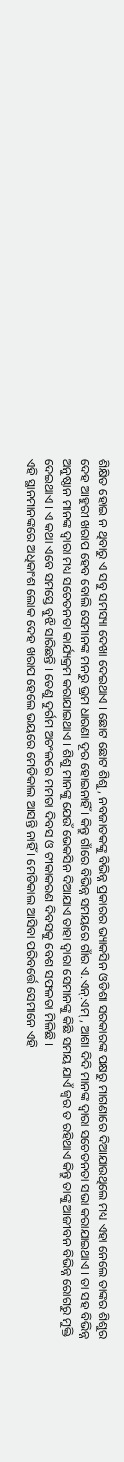ଶିକ୍ଷିତ ହୋଇ ନ ଥିବାରୁ ଏ ସବୁ ସମସ୍ୟା ଦେଖା ଦେଇଥାଏ । ଛୋଟ ଛୋଟ ଶିଶୁ , ନବଜାତକଙ୍କୁ ବିଭିନ୍ନ ପ୍ରକାରର ଭ୍ୟାକସିନ ଓଡିଶା ସରକାରଙ୍କ ପକ୍ଷରୁ ମାଗଣାରେ ଦିଆଯାଉଥିଲେ ମଧ୍ୟ ଏହା ନେଲେ ତାଙ୍କର ଶିଶୁର ଦେହ ଆହୁରୀ ଖରାପ ହେବ ବୋଲି ସେମାନଙ୍କ ମନରୁ ଭ୍ରମ ଧାରଣା ଦୂର ହୋଇନାହିଁ । କିନ୍ତୁ ଗାଁରେ ବିଭିନ୍ନ ସମୟରେ ଗାଁର ଏ.ଏନ୍.ଏମ୍ , ଆଶା ଦିଦି ମାନଙ୍କ ଦ୍ୱାରା ସଚେତନତା ସଭା କରାଯାଇଥାଏ । ତା ସହ ବିଭିନ୍ନ ଅନୁଷ୍ଠାନ ମାନଙ୍କ ଦ୍ୱାରା ମଧ୍ୟ ସଚେତନତା କାର୍ଯ୍ୟକ୍ରମ କରାଯାଇଥାଏ । ଶିଶୁ ମାନଙ୍କୁ ଯେଉଁ ଭେକସିନ ଦିଆଯାଏ ତାହା ଦ୍ୱାରା ସେମାନଙ୍କୁ କିଛି ସମୟ ଯାଏଁ ଜ୍ୱର ତ ରହିଥାଏ କିନ୍ତୁ ତାଙ୍କୁ ଆଜୀବନ ବିଭିନ୍ନ ରୋଗରୁ ମୁକ୍ତି ଦେଇଥାଏ । ଏ କଥା ଏବେ ସମସ୍ତେ ବୁଝି ସାରିଛନ୍ତି । ତେଣୁ ଦୁର୍ଗମ ଅଚଂଳରେ ମମତା ଦିବସ ଓ ଟୀକାକରଣ ଦିବସକୁ ବେଶ ସଫଳତା ମିଳିଛି ।
ଏହି ସ୍ଥାନମାନଙ୍କରେ ଅଧିକାଂଶ ଲୋକ ଦେହ ଖରାପ ହେଲେ ଭୟରେ ମେଡିକାଲ ଆସନ୍ତି ନାହିଁ । ମେଡିକାଲ ଆସିବା ପରିବର୍ତ୍ତେ ସେମାନେ ଏହି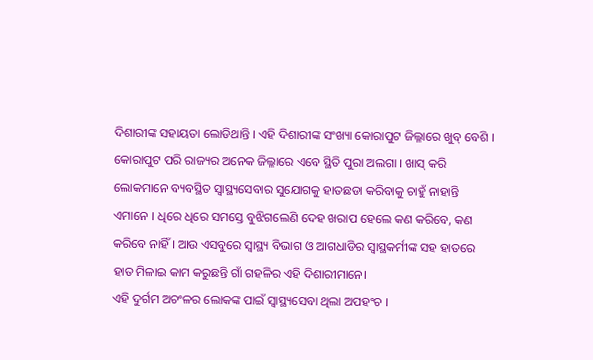ଦିଶାରୀଙ୍କ ସହାୟତା ଲୋଡିଥାନ୍ତି । ଏହି ଦିଶାରୀଙ୍କ ସଂଖ୍ୟା କୋରାପୁଟ ଜିଲ୍ଳାରେ ଖୁବ୍ ବେଶି । କୋରାପୁଟ ପରି ରାଜ୍ୟର ଅନେକ ଜିଲ୍ଳାରେ ଏବେ ସ୍ଥିତି ପୁରା ଅଲଗା । ଖାସ୍ କରି ଲୋକମାନେ ବ୍ୟବସ୍ଥିତ ସ୍ୱାସ୍ଥ୍ୟସେବାର ସୁଯୋଗକୁ ହାତଛଡା କରିବାକୁ ଚାହୁଁ ନାହାନ୍ତି ଏମାନେ । ଧିରେ ଧିରେ ସମସ୍ତେ ବୁଝିଗଲେଣି ଦେହ ଖରାପ ହେଲେ କଣ କରିବେ, କଣ କରିବେ ନାହିଁ । ଆଉ ଏସବୁରେ ସ୍ୱାସ୍ଥ୍ୟ ବିଭାଗ ଓ ଆଗଧାଡିର ସ୍ୱାସ୍ଥକର୍ମୀଙ୍କ ସହ ହାତରେ ହାତ ମିଳାଇ କାମ କରୁଛନ୍ତି ଗାଁ ଗହଳିର ଏହି ଦିଶାରୀମାନେ।
ଏହି ଦୁର୍ଗମ ଅଚଂଳର ଲୋକଙ୍କ ପାଇଁ ସ୍ୱାସ୍ଥ୍ୟସେବା ଥିଲା ଅପହଂଚ ।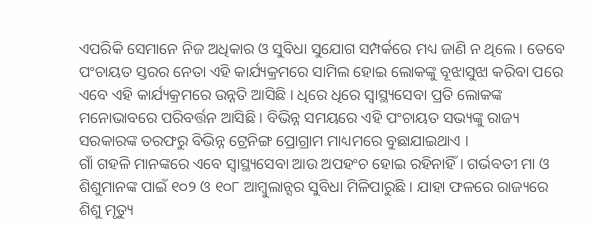ଏପରିକି ସେମାନେ ନିଜ ଅଧିକାର ଓ ସୁବିଧା ସୁଯୋଗ ସମ୍ପର୍କରେ ମଧ୍ୟ ଜାଣି ନ ଥିଲେ । ତେବେ ପଂଚାୟତ ସ୍ତରର ନେତା ଏହି କାର୍ଯ୍ୟକ୍ରମରେ ସାମିଲ ହୋଇ ଲୋକଙ୍କୁ ବୂଝାସୁଝା କରିବା ପରେ ଏବେ ଏହି କାର୍ଯ୍ୟକ୍ରମରେ ଉନ୍ନତି ଆସିଛି । ଧିରେ ଧିରେ ସ୍ୱାସ୍ଥ୍ୟସେବା ପ୍ରତି ଲୋକଙ୍କ ମନୋଭାବରେ ପରିବର୍ତ୍ତନ ଆସିଛି । ବିଭିନ୍ନ ସମୟରେ ଏହି ପଂଚାୟତ ସଭ୍ୟଙ୍କୁ ରାଜ୍ୟ ସରକାରଙ୍କ ତରଫରୁ ବିଭିନ୍ନ ଟ୍ରେନିଙ୍ଗ ପ୍ରୋଗ୍ରାମ ମାଧ୍ୟମରେ ବୁଛାଯାଇଥାଏ ।
ଗାଁ ଗହଳି ମାନଙ୍କରେ ଏବେ ସ୍ୱାସ୍ଥ୍ୟସେବା ଆଉ ଅପହଂଚ ହୋଇ ରହିନାହିଁ । ଗର୍ଭବତୀ ମା ଓ ଶିଶୁମାନଙ୍କ ପାଇଁ ୧୦୨ ଓ ୧୦୮ ଆମ୍ବୁଲାନ୍ସର ସୁବିଧା ମିଳିପାରୁଛି । ଯାହା ଫଳରେ ରାଜ୍ୟରେ ଶିଶୁ ମୃତ୍ୟୁ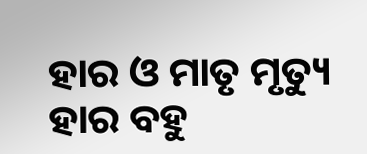ହାର ଓ ମାତୃ ମୃତ୍ୟୁ ହାର ବହୁ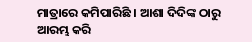ମାତ୍ରାରେ କମିପାରିଛି । ଆଶା ଦିଦିଙ୍କ ଠାରୁ ଆରମ୍ଭ କରି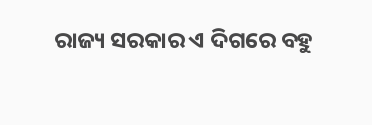ରାଜ୍ୟ ସରକାର ଏ ଦିଗରେ ବହୁ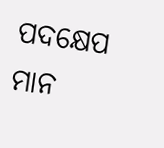ପଦକ୍ଷେପ ମାନ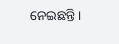ନେଇଛନ୍ତି ।